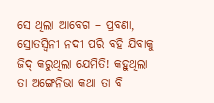ସେ ଥିଲା ଆବେଗ – ପ୍ରବଣା, ସ୍ରୋତସ୍ଵିନୀ ନଦୀ ପରି ବହି ଯିବାକୁ ଜିଦ୍ କରୁଥିଲା ଯେମିତି! କହୁଥିଲା ତା ଅଙ୍ଗେନିଭା କଥା ତା ବି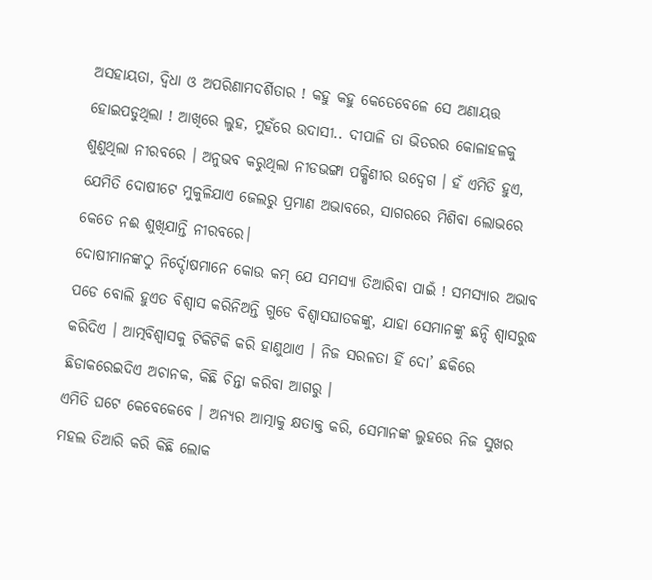ଅସହାୟତା, ଦ୍ୱିଧା ଓ ଅପରିଣାମଦର୍ଶିତାର ! କହୁ କହୁ କେତେବେଳେ ସେ ଅଣାୟତ୍ତ ହୋଇପଡୁଥିଲା ! ଆଖିରେ ଲୁହ, ମୁହଁରେ ଉଦାସୀ.. ଦୀପାଳି ତା ଭିତରର କୋଳାହଳକୁ ଶୁଣୁଥିଲା ନୀରବରେ । ଅନୁଭବ କରୁଥିଲା ନୀଡଭଙ୍ଗା ପକ୍ଷିଣୀର ଉଦ୍ବେଗ । ହଁ ଏମିତି ହୁଏ, ଯେମିତି ଦୋଷୀଟେ ମୁକୁଳିଯାଏ ଜେଲରୁ ପ୍ରମାଣ ଅଭାବରେ, ସାଗରରେ ମିଶିବା ଲୋଭରେ କେତେ ନଈ ଶୁଖିଯାନ୍ତି ନୀରବରେ।
ଦୋଷୀମାନଙ୍କଠୁ ନିର୍ଦ୍ଦୋଷମାନେ କୋଉ କମ୍ ଯେ ସମସ୍ୟା ତିଆରିବା ପାଇଁ ! ସମସ୍ୟାର ଅଭାବ ପଡେ ବୋଲି ହୁଏତ ବିଶ୍ୱାସ କରିନିଅନ୍ତି ଗୁଡେ ବିଶ୍ୱାସଘାତକଙ୍କୁ, ଯାହା ସେମାନଙ୍କୁ ଛନ୍ଦି ଶ୍ୱାସରୁଦ୍ଧ କରିଦିଏ । ଆତ୍ମବିଶ୍ୱାସକୁ ଟିକିଟିକି କରି ହାଣୁଥାଏ । ନିଜ ସରଳତା ହିଁ ଦୋ’ ଛକିରେ ଛିଡାକରେଇଦିଏ ଅଚାନକ, କିଛି ଚିନ୍ତା କରିବା ଆଗରୁ ।
ଏମିତି ଘଟେ କେବେକେବେ । ଅନ୍ୟର ଆତ୍ମାକୁ କ୍ଷତାକ୍ତ କରି, ସେମାନଙ୍କ ଲୁହରେ ନିଜ ସୁଖର ମହଲ ତିଆରି କରି କିଛି ଲୋକ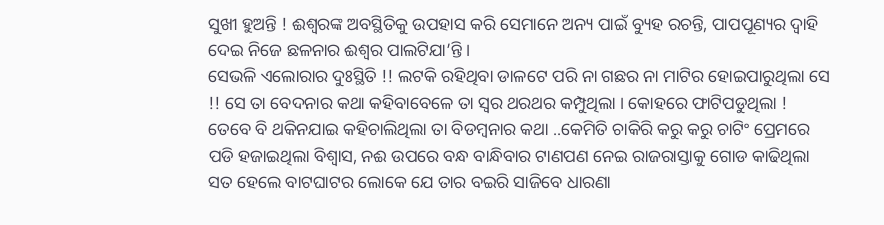ସୁଖୀ ହୁଅନ୍ତି ! ଈଶ୍ୱରଙ୍କ ଅବସ୍ଥିତିକୁ ଉପହାସ କରି ସେମାନେ ଅନ୍ୟ ପାଇଁ ବ୍ୟୁହ ରଚନ୍ତି, ପାପପୂଣ୍ୟର ଦ୍ୱାହି ଦେଇ ନିଜେ ଛଳନାର ଈଶ୍ୱର ପାଲଟିଯା’ନ୍ତି ।
ସେଭଳି ଏଲୋରାର ଦୁଃସ୍ଥିତି !! ଲଟକି ରହିଥିବା ଡାଳଟେ ପରି ନା ଗଛର ନା ମାଟିର ହୋଇପାରୁଥିଲା ସେ !! ସେ ତା ବେଦନାର କଥା କହିବାବେଳେ ତା ସ୍ୱର ଥରଥର କମ୍ପୁଥିଲା । କୋହରେ ଫାଟିପଡୁଥିଲା ! ତେବେ ବି ଥକିନଯାଇ କହିଚାଲିଥିଲା ତା ବିଡମ୍ବନାର କଥା ..କେମିତି ଚାକିରି କରୁ କରୁ ଚାଟିଂ ପ୍ରେମରେ ପଡି ହଜାଇଥିଲା ବିଶ୍ୱାସ, ନଈ ଉପରେ ବନ୍ଧ ବାନ୍ଧିବାର ଟାଣପଣ ନେଇ ରାଜରାସ୍ତାକୁ ଗୋଡ କାଢିଥିଲା ସତ ହେଲେ ବାଟଘାଟର ଲୋକେ ଯେ ତାର ବଇରି ସାଜିବେ ଧାରଣା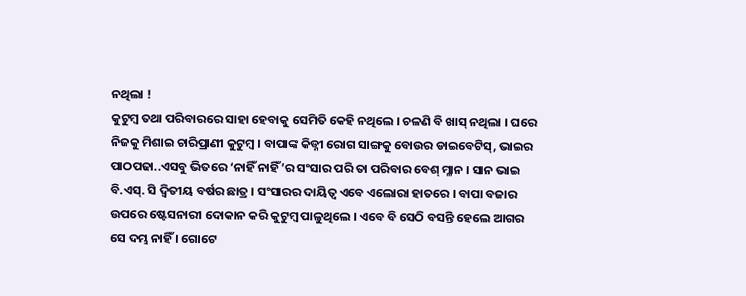ନଥିଲା !
କୁଟୁମ୍ବ ତଥା ପରିବାରରେ ସାହା ହେବାକୁ ସେମିତି କେହି ନଥିଲେ । ଚଳଣି ବି ଖାସ୍ ନଥିଲା । ଘରେ ନିଜକୁ ମିଶାଇ ଚାରିପ୍ରାଣୀ କୁଟୁମ୍ବ । ବାପାଙ୍କ କିଡ୍ନୀ ରୋଗ ସାଙ୍ଗକୁ ବୋଉର ଡାଇବେଟିସ୍, ଭାଇର ପାଠପଢା..ଏସବୁ ଭିତରେ ‘ନାହିଁ ନାହିଁ’ର ସଂସାର ପରି ତା ପରିବାର ବେଶ୍ ମ୍ଳାନ । ସାନ ଭାଇ ବି.ଏସ୍. ସି ଦ୍ୱିତୀୟ ବର୍ଷର ଛାତ୍ର । ସଂସାରର ଦାୟିତ୍ୱ ଏବେ ଏଲୋରା ହାତରେ । ବାପା ବଜାର ଉପରେ ଷ୍ଟେସନାରୀ ଦୋକାନ କରି କୁଟୁମ୍ବ ପାଳୁଥିଲେ । ଏବେ ବି ସେଠି ବସନ୍ତି ହେଲେ ଆଗର ସେ ଦମ୍ଭ ନାହିଁ । ଗୋଟେ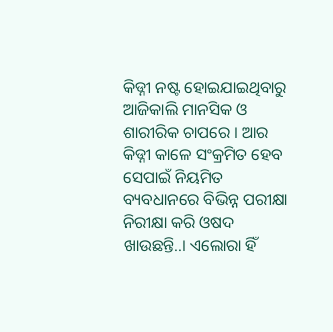କିଡ୍ନୀ ନଷ୍ଟ ହୋଇଯାଇଥିବାରୁ ଆଜିକାଲି ମାନସିକ ଓ ଶାରୀରିକ ଚାପରେ । ଆର କିଡ୍ନୀ କାଳେ ସଂକ୍ରମିତ ହେବ ସେପାଇଁ ନିୟମିତ ବ୍ୟବଧାନରେ ବିଭିନ୍ନ ପରୀକ୍ଷା ନିରୀକ୍ଷା କରି ଓଷଦ ଖାଉଛନ୍ତି..। ଏଲୋରା ହିଁ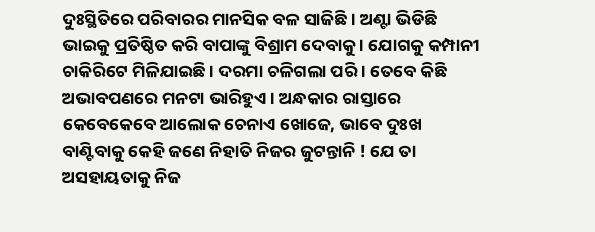ଦୁଃସ୍ଥିତିରେ ପରିବାରର ମାନସିକ ବଳ ସାଜିଛି । ଅଣ୍ଟା ଭିଡିଛି ଭାଇକୁ ପ୍ରତିଷ୍ଠିତ କରି ବାପାଙ୍କୁ ବିଶ୍ରାମ ଦେବାକୁ । ଯୋଗକୁ କମ୍ପାନୀ ଚାକିରିଟେ ମିଳିଯାଇଛି । ଦରମା ଚଳିଗଲା ପରି । ତେବେ କିଛି ଅଭାବପଣରେ ମନଟା ଭାରିହୁଏ । ଅନ୍ଧକାର ରାସ୍ତାରେ କେବେକେବେ ଆଲୋକ ଚେନାଏ ଖୋଜେ, ଭାବେ ଦୁଃଖ ବାଣ୍ଟିବାକୁ କେହି ଜଣେ ନିହାତି ନିଜର ଜୁଟନ୍ତାନି ! ଯେ ତା ଅସହାୟତାକୁ ନିଜ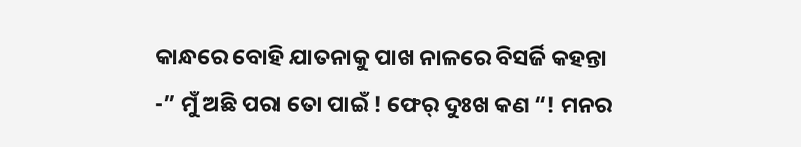କାନ୍ଧରେ ବୋହି ଯାତନାକୁ ପାଖ ନାଳରେ ବିସର୍ଜି କହନ୍ତା -” ମୁଁ ଅଛି ପରା ତୋ ପାଇଁ ! ଫେର୍ ଦୁଃଖ କଣ “! ମନର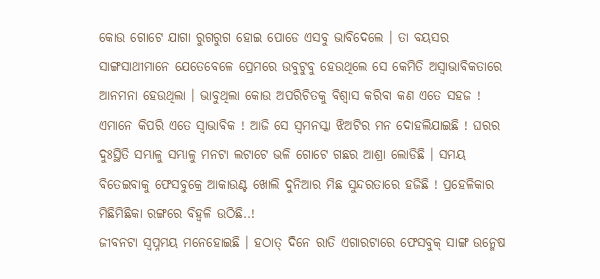କୋଉ ଗୋଟେ ଯାଗା ରୁଗରୁଗ ହୋଇ ପୋଡେ ଏସବୁ ଭାବିଦେଲେ । ତା ବୟସର ସାଙ୍ଗସାଥୀମାନେ ଯେତେବେଳେ ପ୍ରେମରେ ଉବୁଟୁବୁ ହେଉଥିଲେ ସେ କେମିତି ଅସ୍ୱାଭାବିକତାରେ ଆନମନା ହେଉଥିଲା । ଭାବୁଥିଲା କୋଉ ଅପରିଚିତକୁ ବିଶ୍ୱାସ କରିବା କଣ ଏତେ ସହଜ ! ଏମାନେ କିପରି ଏତେ ସ୍ୱାଭାବିକ ! ଆଜି ସେ ସ୍ୱମନସ୍କା ଝିଅଟିର ମନ ଦୋହଲିଯାଇଛି ! ଘରର ଦୁଃସ୍ଥିତି ସମ୍ଭାଳୁ ସମ୍ଭାଳୁ ମନଟା ଲଟାଟେ ଭଳି ଗୋଟେ ଗଛର ଆଶ୍ରା ଲୋଡିଛି । ସମୟ ବିତେଇବାକୁ ଫେସବୁକ୍ରେ ଆକାଉଣ୍ଟ ଖୋଲି ଦୁନିଆର ମିଛ ସୁନ୍ଦରତାରେ ହଜିଛି ! ପ୍ରହେଳିକାର ମିଛିମିଛିକା ରଙ୍ଗରେ ବିହ୍ୱଳି ଉଠିଛି..!
ଜୀବନଟା ସ୍ୱପ୍ନମୟ ମନେହୋଇଛି । ହଠାତ୍ ଦିନେ ରାତି ଏଗାରଟାରେ ଫେସବୁକ୍ ସାଙ୍ଗ ଉନ୍ମେଷ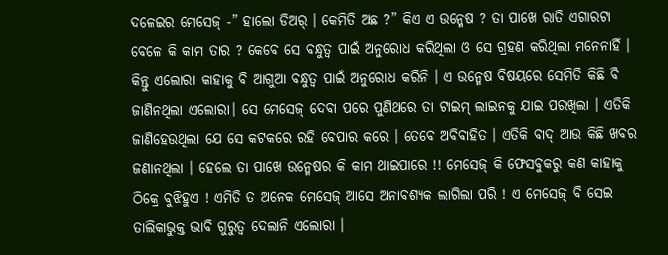ଦଳେଇର ମେସେଜ୍ -” ହାଲୋ ଡିଅର୍ । କେମିତି ଅଛ ?” କିଏ ଏ ଉନ୍ମେଷ ? ତା ପାଖେ ରାତି ଏଗାରଟା ବେଳେ କି କାମ ତାର ? କେବେ ସେ ବନ୍ଧୁତ୍ୱ ପାଇଁ ଅନୁରୋଧ କରିଥିଲା ଓ ସେ ଗ୍ରହଣ କରିଥିଲା ମନେନାହିଁ । କିନ୍ତୁ ଏଲୋରା କାହାକୁ ବି ଆଗୁଆ ବନ୍ଧୁତ୍ୱ ପାଇଁ ଅନୁରୋଧ କରିନି । ଏ ଉନ୍ମେଷ ବିଷୟରେ ସେମିତି କିଛି ବି ଜାଣିନଥିଲା ଏଲୋରା। ସେ ମେସେଜ୍ ଦେବା ପରେ ପୁଣିଥରେ ତା ଟାଇମ୍ ଲାଇନକୁ ଯାଇ ପରଖିଲା । ଏତିକି ଜାଣିହେଉଥିଲା ଯେ ସେ କଟକରେ ରହି ବେପାର କରେ । ତେବେ ଅବିବାହିତ । ଏତିକି ବାଦ୍ ଆଉ କିଛି ଖବର ଜଣାନଥିଲା । ହେଲେ ତା ପାଖେ ଉନ୍ମେଷର କି କାମ ଥାଇପାରେ !! ମେସେଜ୍ କି ଫେସବୁକରୁ କଣ କାହାକୁ ଠିକ୍ରେ ବୁଝିହୁଏ ! ଏମିତି ତ ଅନେକ ମେସେଜ୍ ଆସେ ଅନାବଶ୍ୟକ ଲାଗିଲା ପରି ! ଏ ମେସେଜ୍ ବି ସେଇ ତାଲିକାଭୁକ୍ତ ଭାବି ଗୁରୁତ୍ୱ ଦେଲାନି ଏଲୋରା ।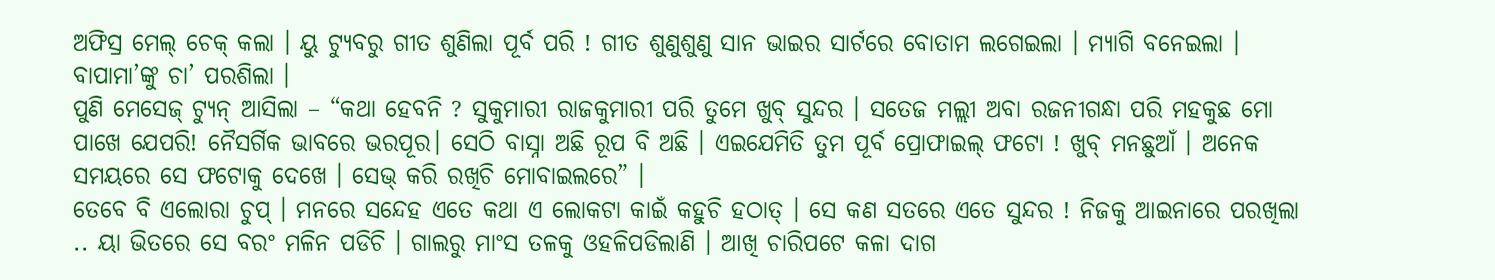ଅଫିସ୍ର ମେଲ୍ ଚେକ୍ କଲା । ୟୁ ଟ୍ୟୁବରୁ ଗୀତ ଶୁଣିଲା ପୂର୍ବ ପରି ! ଗୀତ ଶୁଣୁଶୁଣୁ ସାନ ଭାଇର ସାର୍ଟରେ ବୋତାମ ଲଗେଇଲା । ମ୍ୟାଗି ବନେଇଲା । ବାପାମା’ଙ୍କୁ ଚା’ ପରଶିଲା ।
ପୁଣି ମେସେଜ୍ ଟ୍ୟୁନ୍ ଆସିଲା – “କଥା ହେବନି ? ସୁକୁମାରୀ ରାଜକୁମାରୀ ପରି ତୁମେ ଖୁବ୍ ସୁନ୍ଦର । ସତେଜ ମଲ୍ଲୀ ଅବା ରଜନୀଗନ୍ଧା ପରି ମହକୁଛ ମୋ ପାଖେ ଯେପରି! ନୈସର୍ଗିକ ଭାବରେ ଭରପୂର। ସେଠି ବାସ୍ନା ଅଛି ରୂପ ବି ଅଛି । ଏଇଯେମିତି ତୁମ ପୂର୍ବ ପ୍ରୋଫାଇଲ୍ ଫଟୋ ! ଖୁବ୍ ମନଛୁଆଁ । ଅନେକ ସମୟରେ ସେ ଫଟୋକୁ ଦେଖେ । ସେଭ୍ କରି ରଖିଚି ମୋବାଇଲରେ” ।
ତେବେ ବି ଏଲୋରା ଚୁପ୍ । ମନରେ ସନ୍ଦେହ ଏତେ କଥା ଏ ଲୋକଟା କାଇଁ କହୁଚି ହଠାତ୍ । ସେ କଣ ସତରେ ଏତେ ସୁନ୍ଦର ! ନିଜକୁ ଆଇନାରେ ପରଖିଲା .. ୟା ଭିତରେ ସେ ବରଂ ମଳିନ ପଡିଚି । ଗାଲରୁ ମାଂସ ତଳକୁ ଓହଳିପଡିଲାଣି । ଆଖି ଚାରିପଟେ କଳା ଦାଗ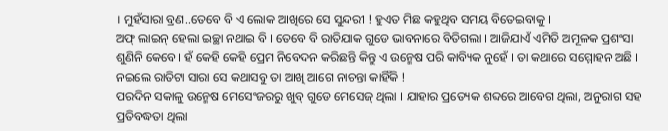। ମୁହଁସାରା ବ୍ରଣ..ତେବେ ବି ଏ ଲୋକ ଆଖିରେ ସେ ସୁନ୍ଦରୀ ! ହୁଏତ ମିଛ କହୁଥିବ ସମୟ ବିତେଇବାକୁ ।
ଅଫ୍ ଲାଇନ୍ ହେଲା ଇଚ୍ଛା ନଥାଇ ବି । ତେବେ ବି ରାତିଯାକ ଗୁଡେ ଭାବନାରେ ବିତିଗଲା । ଆଜିଯାଏଁ ଏମିତି ଅମୂଳକ ପ୍ରଶଂସା ଶୁଣିନି କେବେ। ହଁ କେହି କେହି ପ୍ରେମ ନିବେଦନ କରିଛନ୍ତି କିନ୍ତୁ ଏ ଉନ୍ମେଷ ପରି କାବ୍ୟିକ ନୁହେଁ । ତା କଥାରେ ସମ୍ମୋହନ ଅଛି । ନଇଲେ ରାତିଟା ସାରା ସେ କଥାସବୁ ତା ଆଖି ଆଗେ ନାଚନ୍ତା କାହିଁକି !
ପରଦିନ ସକାଳୁ ଉନ୍ମେଷ ମେସେଂଜରରୁ ଖୁବ୍ ଗୁଡେ ମେସେଜ୍ ଥିଲା । ଯାହାର ପ୍ରତ୍ୟେକ ଶବ୍ଦରେ ଆବେଗ ଥିଲା, ଅନୁରାଗ ସହ ପ୍ରତିବଦ୍ଧତା ଥିଲା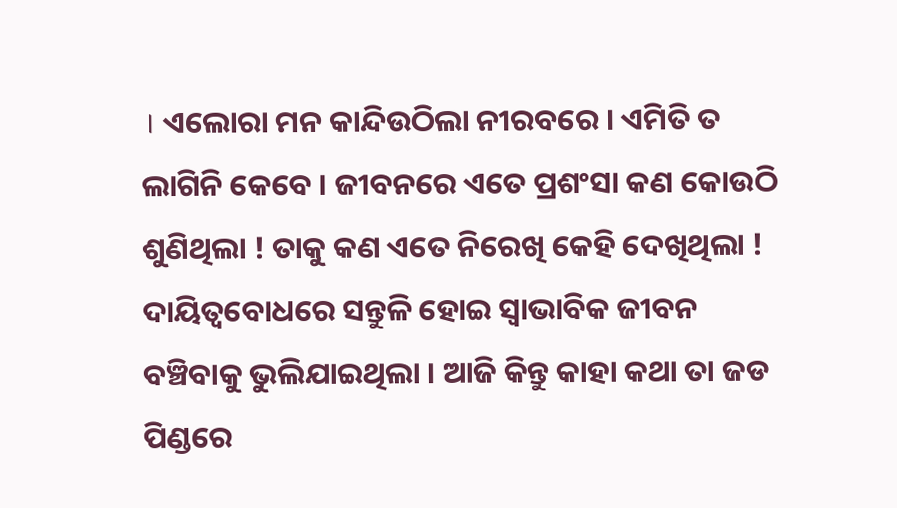। ଏଲୋରା ମନ କାନ୍ଦିଉଠିଲା ନୀରବରେ । ଏମିତି ତ ଲାଗିନି କେବେ । ଜୀବନରେ ଏତେ ପ୍ରଶଂସା କଣ କୋଉଠି ଶୁଣିଥିଲା ! ତାକୁ କଣ ଏତେ ନିରେଖି କେହି ଦେଖିଥିଲା ! ଦାୟିତ୍ବବୋଧରେ ସନ୍ତୁଳି ହୋଇ ସ୍ୱାଭାବିକ ଜୀବନ ବଞ୍ଚିବାକୁ ଭୁଲିଯାଇଥିଲା । ଆଜି କିନ୍ତୁ କାହା କଥା ତା ଜଡ ପିଣ୍ଡରେ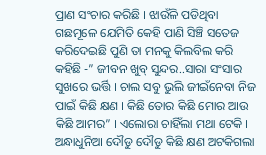ପ୍ରାଣ ସଂଚାର କରିଛି । ଝାଉଁଳି ପଡିଥିବା ଗଛମୂଳେ ଯେମିତି କେହି ପାଣି ସିଞ୍ଚି ସତେଜ କରିଦେଇଛି ପୁଣି ତା ମନକୁ କିଲବିଲ କରି କହିଛି -” ଜୀବନ ଖୁବ୍ ସୁନ୍ଦର..ସାରା ସଂସାର ସୁଖରେ ଭର୍ତ୍ତି । ଚାଲ ସବୁ ଭୁଲି ଜୀଇଁନେବା ନିଜ ପାଇଁ କିଛି କ୍ଷଣ । କିଛି ତୋର କିଛି ମୋର ଆଉ କିଛି ଆମର” । ଏଲୋରା ଚାହିଁଲା ମଥା ଟେକି । ଅନ୍ଧାଧୁନିଆ ଦୌଡୁ ଦୌଡୁ କିଛି କ୍ଷଣ ଅଟକିଗଲା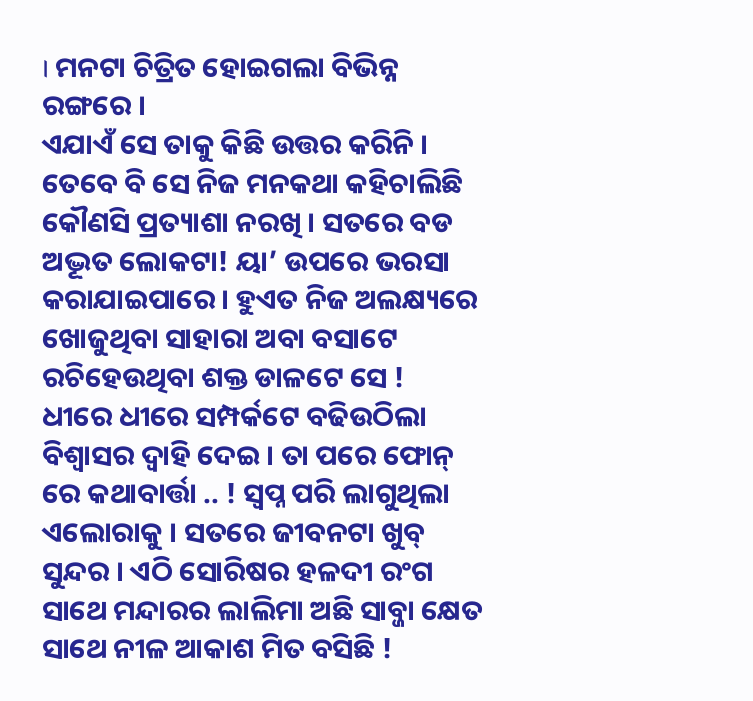। ମନଟା ଚିତ୍ରିତ ହୋଇଗଲା ବିଭିନ୍ନ ରଙ୍ଗରେ ।
ଏଯାଏଁ ସେ ତାକୁ କିଛି ଉତ୍ତର କରିନି । ତେବେ ବି ସେ ନିଜ ମନକଥା କହିଚାଲିଛି କୌଣସି ପ୍ରତ୍ୟାଶା ନରଖି । ସତରେ ବଡ ଅଦ୍ଭୂତ ଲୋକଟା! ୟା’ ଉପରେ ଭରସା କରାଯାଇପାରେ । ହୁଏତ ନିଜ ଅଲକ୍ଷ୍ୟରେ ଖୋଜୁଥିବା ସାହାରା ଅବା ବସାଟେ ରଚିହେଉଥିବା ଶକ୍ତ ଡାଳଟେ ସେ !
ଧୀରେ ଧୀରେ ସମ୍ପର୍କଟେ ବଢିଉଠିଲା ବିଶ୍ୱାସର ଦ୍ୱାହି ଦେଇ । ତା ପରେ ଫୋନ୍ ରେ କଥାବାର୍ତ୍ତା .. ! ସ୍ୱପ୍ନ ପରି ଲାଗୁଥିଲା ଏଲୋରାକୁ । ସତରେ ଜୀବନଟା ଖୁବ୍ ସୁନ୍ଦର । ଏଠି ସୋରିଷର ହଳଦୀ ରଂଗ ସାଥେ ମନ୍ଦାରର ଲାଲିମା ଅଛି ସାବ୍ଜା କ୍ଷେତ ସାଥେ ନୀଳ ଆକାଶ ମିତ ବସିଛି !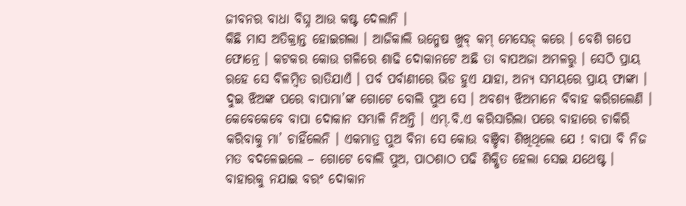ଜୀବନର ବାଧା ବିଘ୍ନ ଆଉ କଷ୍ଟ ଦେଲାନି ।
କିଛି ମାସ ଅତିକ୍ରାନ୍ତ ହୋଇଗଲା । ଆଜିକାଲି ଉନ୍ମେଷ ଖୁବ୍ କମ୍ ମେସେଜ୍ କରେ । ବେଶି ଗପେ ଫୋନ୍ରେ । କଟକର କୋଉ ଗଳିରେ ଶାଢି ଦୋକାନଟେ ଅଛି ତା ବାପଅଜା ଅମଳରୁ । ସେଠି ପ୍ରାୟ ରହେ ସେ ବିଳମ୍ବିତ ରାତିଯାଏଁ । ପର୍ବ ପର୍ବାଣୀରେ ଭିଡ ହୁଏ ଯାହା, ଅନ୍ୟ ସମୟରେ ପ୍ରାୟ ଫାଙ୍କା । ଦୁଇ ଝିଅଙ୍କ ପରେ ବାପାମା’ଙ୍କ ଗୋଟେ ବୋଲି ପୁଅ ସେ । ଅବଶ୍ୟ ଝିଅମାନେ ବିବାହ କରିଗଲେଣି । କେବେକେବେ ବାପା ଦୋକାନ ସମ୍ଭାଳି ନିଅନ୍ତି । ଏମ୍.ବି.ଏ କରିସାରିଲା ପରେ ବାହାରେ ଚାକିରି କରିବାକୁ ମା’ ଚାହିଁଲେନି । ଏକମାତ୍ର ପୁଅ ବିନା ସେ କୋଉ ବଞ୍ଚିବା ଶିଖିଥିଲେ ଯେ ! ବାପା ବି ନିଜ ମତ ବଦଳେଇଲେ – ଗୋଟେ ବୋଲି ପୁଅ, ପାଠଶାଠ ପଢି ଶିକ୍ଷିତ ହେଲା ସେଇ ଯଥେଷ୍ଟ । ବାହାରକୁ ନଯାଇ ବରଂ ଦୋକାନ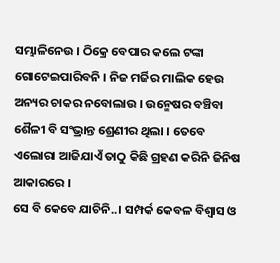ସମ୍ଭାଳିନେଉ । ଠିକ୍ରେ ବେପାର କଲେ ଟଙ୍କା ଗୋଟେଇପାରିବନି । ନିଜ ମର୍ଜିର ମାଲିକ ହେଉ ଅନ୍ୟର ଚାକର ନବୋଲାଉ । ଉନ୍ମେଷର ବଞ୍ଚିବା ଶୈଳୀ ବି ସଂଭ୍ରାନ୍ତ ଶ୍ରେଣୀର ଥିଲା । ତେବେ ଏଲୋରା ଆଜିଯାଏଁ ତାଠୁ କିଛି ଗ୍ରହଣ କରିନି ଜିନିଷ ଆକାରରେ ।
ସେ ବି କେବେ ଯାଚିନି..। ସମ୍ପର୍କ କେବଳ ବିଶ୍ୱାସ ଓ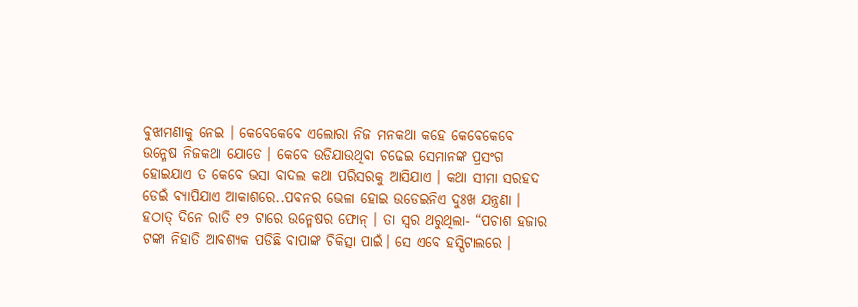ବୁଝାମଣାକୁ ନେଇ । କେବେକେବେ ଏଲୋରା ନିଜ ମନକଥା କହେ କେବେକେବେ ଉନ୍ମେଷ ନିଜକଥା ଯୋଡେ । କେବେ ଉଡିଯାଉଥିବା ଚଢେଇ ସେମାନଙ୍କ ପ୍ରସଂଗ ହୋଇଯାଏ ତ କେବେ ଭସା ବାଦଲ କଥା ପରିସରକୁ ଆସିଯାଏ । କଥା ସୀମା ସରହଦ ଡେଇଁ ବ୍ୟାପିଯାଏ ଆକାଶରେ..ପବନର ଭେଳା ହୋଇ ଉଡେଇନିଏ ଦୁଃଖ ଯନ୍ତ୍ରଣା ।
ହଠାତ୍ ଦିନେ ରାତି ୧୨ ଟାରେ ଉନ୍ମେଷର ଫୋନ୍ । ତା ସ୍ୱର ଥରୁଥିଲା- “ପଚାଶ ହଜାର ଟଙ୍କା ନିହାତି ଆବଶ୍ଯକ ପଡିଛି ବାପାଙ୍କ ଚିକିତ୍ସା ପାଇଁ। ସେ ଏବେ ହସ୍ପିଟାଲରେ ।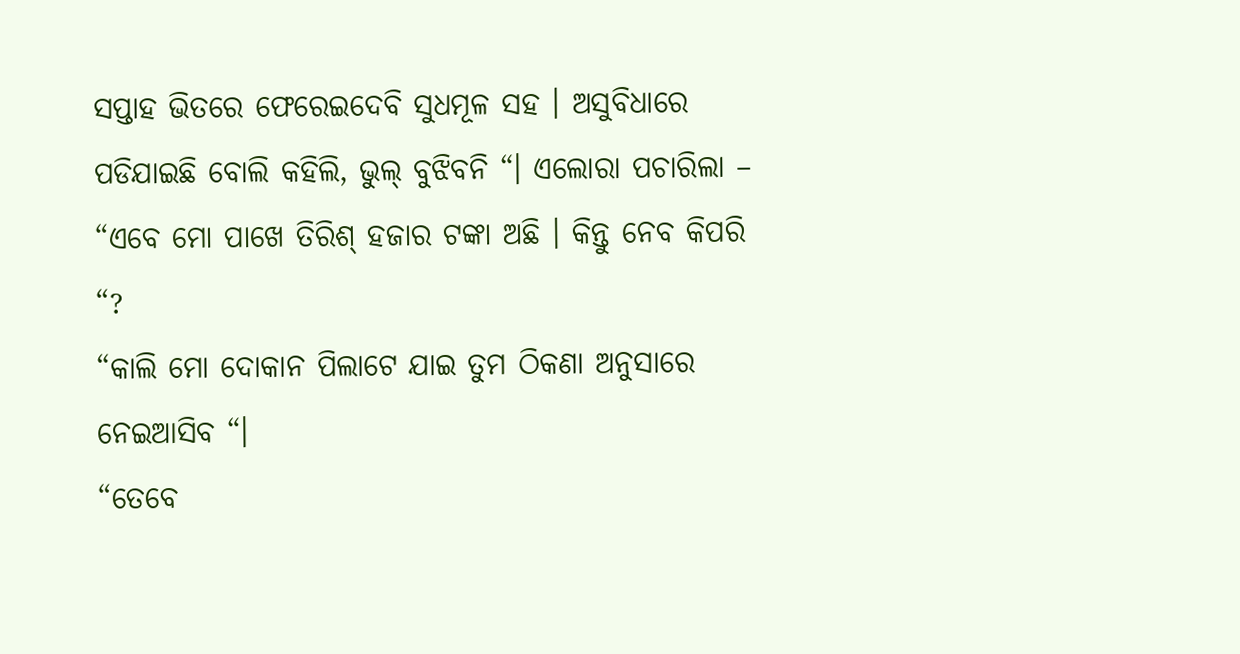ସପ୍ତାହ ଭିତରେ ଫେରେଇଦେବି ସୁଧମୂଳ ସହ । ଅସୁବିଧାରେ ପଡିଯାଇଛି ବୋଲି କହିଲି, ଭୁଲ୍ ବୁଝିବନି “। ଏଲୋରା ପଚାରିଲା – “ଏବେ ମୋ ପାଖେ ତିରିଶ୍ ହଜାର ଟଙ୍କା ଅଛି । କିନ୍ତୁ ନେବ କିପରି “?
“କାଲି ମୋ ଦୋକାନ ପିଲାଟେ ଯାଇ ତୁମ ଠିକଣା ଅନୁସାରେ ନେଇଆସିବ “।
“ତେବେ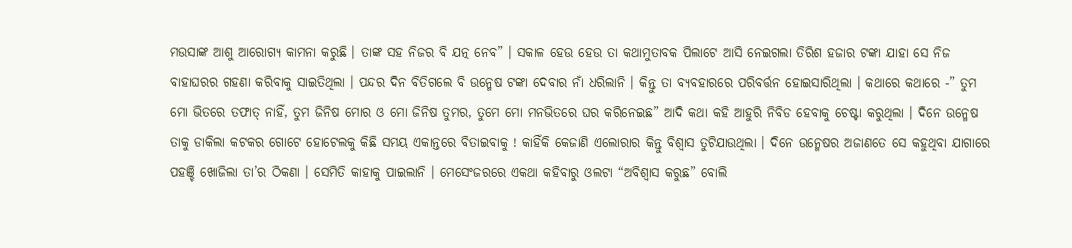ମଉସାଙ୍କ ଆଶୁ ଆରୋଗ୍ୟ କାମନା କରୁଛି । ତାଙ୍କ ସହ ନିଜର ବି ଯତ୍ନ ନେବ” । ସକାଳ ହେଉ ହେଉ ତା କଥାମୁତାବକ ପିଲାଟେ ଆସି ନେଇଗଲା ତିରିଶ ହଜାର ଟଙ୍କା ଯାହା ସେ ନିଜ ବାହାଘରର ଗହଣା କରିବାକୁ ସାଇତିଥିଲା । ପନ୍ଦର ଦିନ ବିତିଗଲେ ବି ଉନ୍ମେଷ ଟଙ୍କା ଦେବାର ନାଁ ଧରିଲାନି । କିନ୍ତୁ ତା ବ୍ୟବହାରରେ ପରିବର୍ତ୍ତନ ହୋଇସାରିଥିଲା । କଥାରେ କଥାରେ -” ତୁମ ମୋ ଭିତରେ ତଫାତ୍ ନାହିଁ, ତୁମ ଜିନିଷ ମୋର ଓ ମୋ ଜିନିଷ ତୁମର, ତୁମେ ମୋ ମନଭିତରେ ଘର କରିନେଇଛ” ଆଦି କଥା କହି ଆହୁରି ନିବିଡ ହେବାକୁ ଚେଷ୍ଟା କରୁଥିଲା । ଦିନେ ଉନ୍ମେଷ ତାକୁ ଡାକିଲା କଟକର ଗୋଟେ ହୋଟେଲକୁ କିଛି ସମୟ ଏକାନ୍ତରେ ବିତାଇବାକୁ ! କାହିଁକି କେଜାଣି ଏଲୋରାର କିନ୍ତୁ ବିଶ୍ୱାସ ତୁଟିଯାଉଥିଲା । ଦିନେ ଉନ୍ମେଷର ଅଜାଣତେ ସେ କହୁଥିବା ଯାଗାରେ ପହଞ୍ଚି ଖୋଜିଲା ତା’ର ଠିକଣା । ସେମିତି କାହାକୁ ପାଇଲାନି । ମେସେଂଜରରେ ଏକଥା କହିବାରୁ ଓଲଟା “ଅବିଶ୍ୱାସ କରୁଛ” ବୋଲି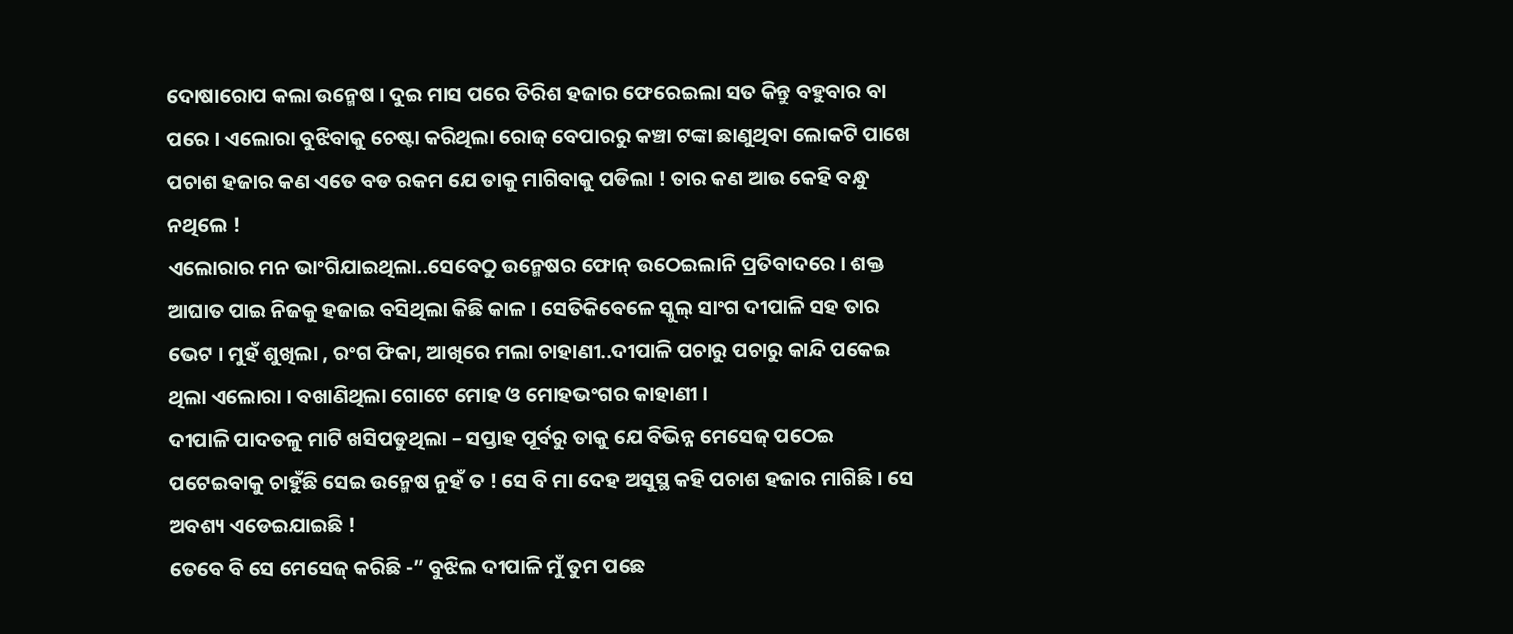ଦୋଷାରୋପ କଲା ଉନ୍ମେଷ । ଦୁଇ ମାସ ପରେ ତିରିଶ ହଜାର ଫେରେଇଲା ସତ କିନ୍ତୁ ବହୁବାର ବା ପରେ । ଏଲୋରା ବୁଝିବାକୁ ଚେଷ୍ଟା କରିଥିଲା ରୋଜ୍ ବେପାରରୁ କଞ୍ଚା ଟଙ୍କା ଛାଣୁଥିବା ଲୋକଟି ପାଖେ ପଚାଶ ହଜାର କଣ ଏତେ ବଡ ରକମ ଯେ ତାକୁ ମାଗିବାକୁ ପଡିଲା ! ତାର କଣ ଆଉ କେହି ବନ୍ଧୁ ନଥିଲେ !
ଏଲୋରାର ମନ ଭାଂଗିଯାଇଥିଲା..ସେବେଠୁ ଉନ୍ମେଷର ଫୋନ୍ ଉଠେଇଲାନି ପ୍ରତିବାଦରେ । ଶକ୍ତ ଆଘାତ ପାଇ ନିଜକୁ ହଜାଇ ବସିଥିଲା କିଛି କାଳ । ସେତିକିବେଳେ ସ୍କୁଲ୍ ସାଂଗ ଦୀପାଳି ସହ ତାର ଭେଟ । ମୁହଁ ଶୁଖିଲା , ରଂଗ ଫିକା, ଆଖିରେ ମଲା ଚାହାଣୀ..ଦୀପାଳି ପଚାରୁ ପଚାରୁ କାନ୍ଦି ପକେଇ ଥିଲା ଏଲୋରା । ବଖାଣିଥିଲା ଗୋଟେ ମୋହ ଓ ମୋହଭଂଗର କାହାଣୀ ।
ଦୀପାଳି ପାଦତଳୁ ମାଟି ଖସିପଡୁଥିଲା – ସପ୍ତାହ ପୂର୍ବରୁ ତାକୁ ଯେ ବିଭିନ୍ନ ମେସେଜ୍ ପଠେଇ ପଟେଇବାକୁ ଚାହୁଁଛି ସେଇ ଉନ୍ମେଷ ନୁହଁ ତ ! ସେ ବି ମା ଦେହ ଅସୁସ୍ଥ କହି ପଚାଶ ହଜାର ମାଗିଛି । ସେ ଅବଶ୍ୟ ଏଡେଇଯାଇଛି !
ତେବେ ବି ସେ ମେସେଜ୍ କରିଛି -” ବୁଝିଲ ଦୀପାଳି ମୁଁ ତୁମ ପଛେ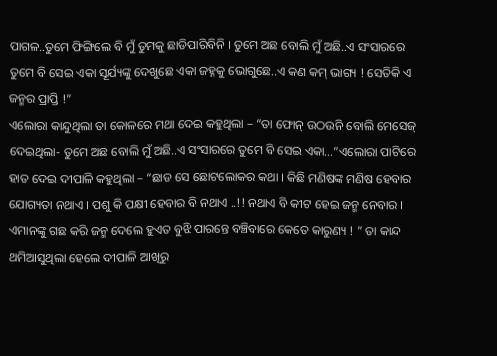ପାଗଳ..ତୁମେ ଫିଙ୍ଗିଲେ ବି ମୁଁ ତୁମକୁ ଛାଡିପାରିବିନି । ତୁମେ ଅଛ ବୋଲି ମୁଁ ଅଛି..ଏ ସଂସାରରେ ତୁମେ ବି ସେଇ ଏକା ସୂର୍ଯ୍ୟଙ୍କୁ ଦେଖୁଛେ ଏକା ଜହ୍ନକୁ ଭୋଗୁଛେ..ଏ କଣ କମ୍ ଭାଗ୍ୟ ! ସେତିକି ଏ ଜନ୍ମର ପ୍ରାପ୍ତି !”
ଏଲୋରା କାନ୍ଦୁଥିଲା ତା କୋଳରେ ମଥା ଦେଇ କହୁଥିଲା – “ତା ଫୋନ୍ ଉଠଉନି ବୋଲି ମେସେଜ୍ ଦେଇଥିଲା- ତୁମେ ଅଛ ବୋଲି ମୁଁ ଅଛି..ଏ ସଂସାରରେ ତୁମେ ବି ସେଇ ଏକା…”ଏଲୋରା ପାଟିରେ ହାତ ଦେଇ ଦୀପାଳି କହୁଥିଲା – “ଛାଡ ସେ ଛୋଟଲୋକର କଥା । କିଛି ମଣିଷଙ୍କ ମଣିଷ ହେବାର ଯୋଗ୍ୟତା ନଥାଏ । ପଶୁ କି ପକ୍ଷୀ ହେବାର ବି ନଥାଏ ..!! ନଥାଏ ବି କୀଟ ହେଇ ଜନ୍ମ ନେବାର । ଏମାନଙ୍କୁ ଗଛ କରି ଜନ୍ମ ଦେଲେ ହୁଏତ ବୁଝି ପାରନ୍ତେ ବଞ୍ଚିବାରେ କେତେ କାରୁଣ୍ୟ ! ” ତା କାନ୍ଦ ଥମିଆସୁଥିଲା ହେଲେ ଦୀପାଳି ଆଖିରୁ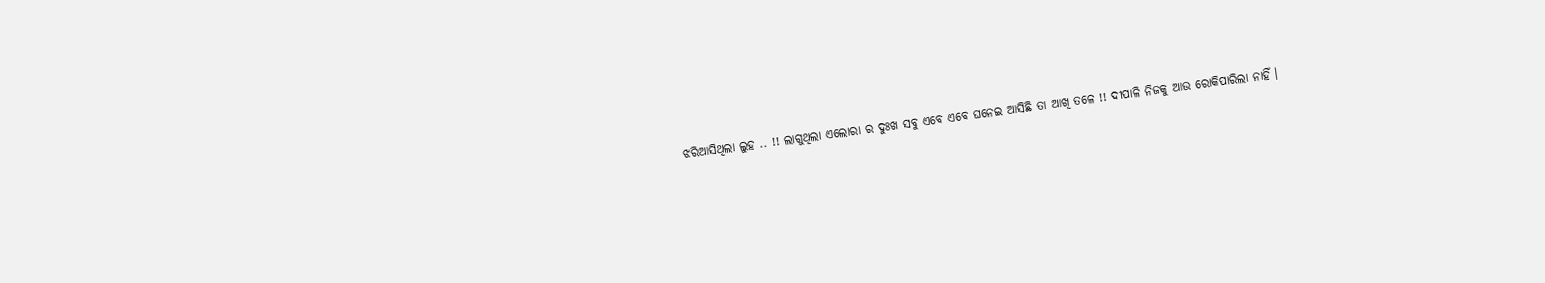ଝରିଆସିଥିଲା ଲୁହ .. !! ଲାଗୁଥିଲା ଏଲୋରା ର ଦୁଃଖ ସବୁ ଏବେ ଏବେ ଘନେଇ ଆସିଛି ତା ଆଖି ତଳେ !! ଦୀପାଳି ନିଜକୁ ଆଉ ରୋକିପାରିଲା ନାହିଁ ।